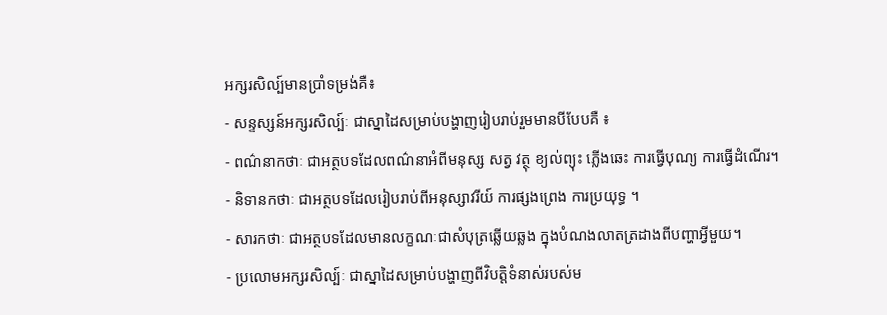អក្សរសិល្ប៍មានប្រាំទម្រង់គឺ៖
- សន្ទស្សន៍អក្សរសិល្ប៍ៈ ជាស្នាដៃសម្រាប់បង្ហាញរៀបរាប់រួមមានបីបែបគឺ ៖
- ពណ៌នាកថាៈ ជាអត្ថបទដែលពណ៌នាអំពីមនុស្ស សត្វ វត្ថុ ខ្យល់ព្យុះ ភ្លើងឆេះ ការធ្វើបុណ្យ ការធ្វើដំណើរ។
- និទានកថាៈ ជាអត្ថបទដែលរៀបរាប់ពីអនុស្សាវរីយ៍ ការផ្សងព្រេង ការប្រយុទ្ធ ។
- សារកថាៈ ជាអត្ថបទដែលមានលក្ខណៈជាសំបុត្រឆ្លើយឆ្លង ក្នុងបំណងលាតត្រដាងពីបញ្ហាអ្វីមួយ។
- ប្រលោមអក្សរសិល្ប៍ៈ ជាស្នាដៃសម្រាប់បង្ហាញពីវិបត្តិទំនាស់របស់ម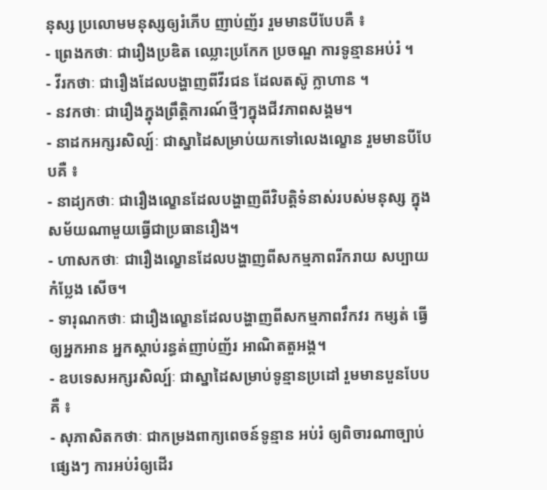នុស្ស ប្រលោមមនុស្សឲ្យរំភើប ញាប់ញ័រ រួមមានបីបែបគឺ ៖
- ព្រេងកថាៈ ជារឿងប្រឌិត ឈ្លោះប្រកែក ប្រចណ្ឌ ការទូន្មានអប់រំ ។
- វីរកថាៈ ជារឿងដែលបង្ហាញពីវីរជន ដែលតស៊ូ ក្លាហាន ។
- នវកថាៈ ជារឿងក្នុងព្រឹត្តិការណ៍ថ្មីៗក្នុងជីវភាពសង្គម។
- នាដកអក្សរសិល្ប៍ៈ ជាស្នាដៃសម្រាប់យកទៅលេងល្ខោន រួមមានបីបែបគឺ ៖
- នាដ្យកថាៈ ជារឿងល្ខោនដែលបង្ហាញពីវិបត្តិទំនាស់របស់មនុស្ស ក្នុងសម័យណាមួយធ្វើជាប្រធានរឿង។
- ហាសកថាៈ ជារឿងល្ខោនដែលបង្ហាញពីសកម្មភាពរីករាយ សប្បាយ កំប្លែង សើច។
- ទារុណកថាៈ ជារឿងល្ខោនដែលបង្ហាញពីសកម្មភាពវឹកវរ កម្សត់ ធ្វើឲ្យអ្នកអាន អ្នកស្ដាប់រន្ធត់ញាប់ញ័រ អាណិតតួអង្គ។
- ឧបទេសអក្សរសិល្ប៍ៈ ជាស្នាដៃសម្រាប់ទូន្មានប្រដៅ រួមមានបួនបែបគឺ ៖
- សុភាសិតកថាៈ ជាកម្រងពាក្យពេចន៍ទូន្មាន អប់រំ ឲ្យពិចារណាច្បាប់ផ្សេងៗ ការអប់រំឲ្យដើរ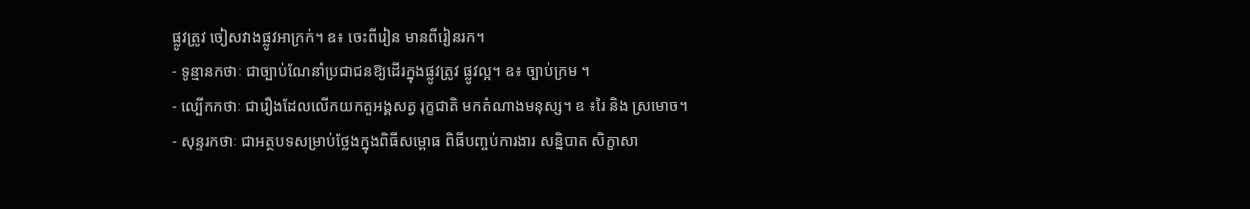ផ្លូវត្រូវ ចៀសវាងផ្លូវអាក្រក់។ ឧ៖ ចេះពីរៀន មានពីរៀនរក។
- ទូន្មានកថាៈ ជាច្បាប់ណែនាំប្រជាជនឱ្យដើរក្នុងផ្លូវត្រូវ ផ្លូវល្អ។ ឧ៖ ច្បាប់ក្រម ។
- ល្បើកកថាៈ ជារឿងដែលលើកយកតួអង្គសត្វ រុក្ខជាតិ មកតំណាងមនុស្ស។ ឧ ៖រៃ និង ស្រមោច។
- សុន្ទរកថាៈ ជាអត្ថបទសម្រាប់ថ្លែងក្នុងពិធីសម្ពោធ ពិធីបញ្ចប់ការងារ សន្និបាត សិក្ខាសា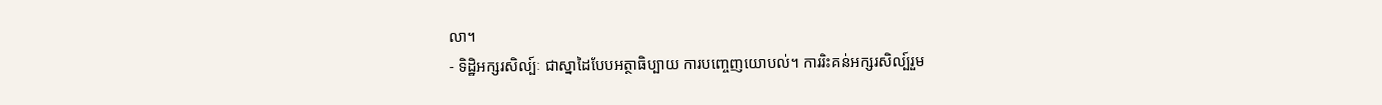លា។
- ទិដ្ឋិអក្សរសិល្ប៍ៈ ជាស្នាដៃបែបអត្ថាធិប្បាយ ការបញ្ចេញយោបល់។ ការរិះគន់អក្សរសិល្ប៍រួម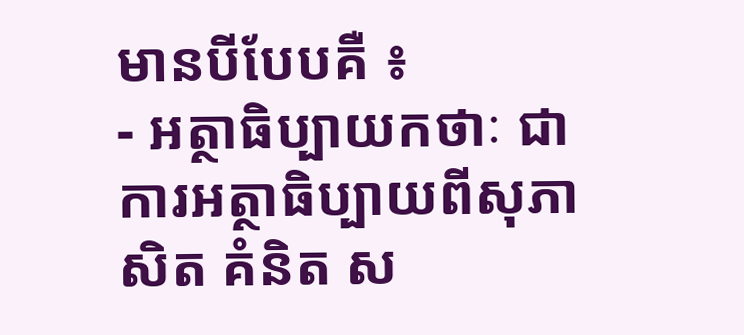មានបីបែបគឺ ៖
- អត្ថាធិប្បាយកថាៈ ជាការអត្ថាធិប្បាយពីសុភាសិត គំនិត ស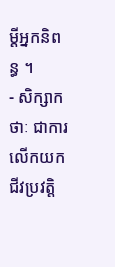ម្ដីអ្នកនិពន្ធ ។
- សិក្សាកថាៈ ជាការលើកយកជីវប្រវត្តិ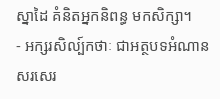ស្នាដៃ គំនិតអ្នកនិពន្ធ មកសិក្សា។
- អក្សរសិល្ប៍កថាៈ ជាអត្ថបទអំណាន សរសេរ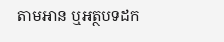តាមអាន ឬអត្ថបទដក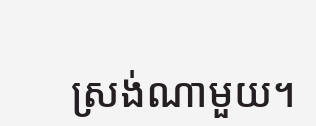ស្រង់ណាមួយ។